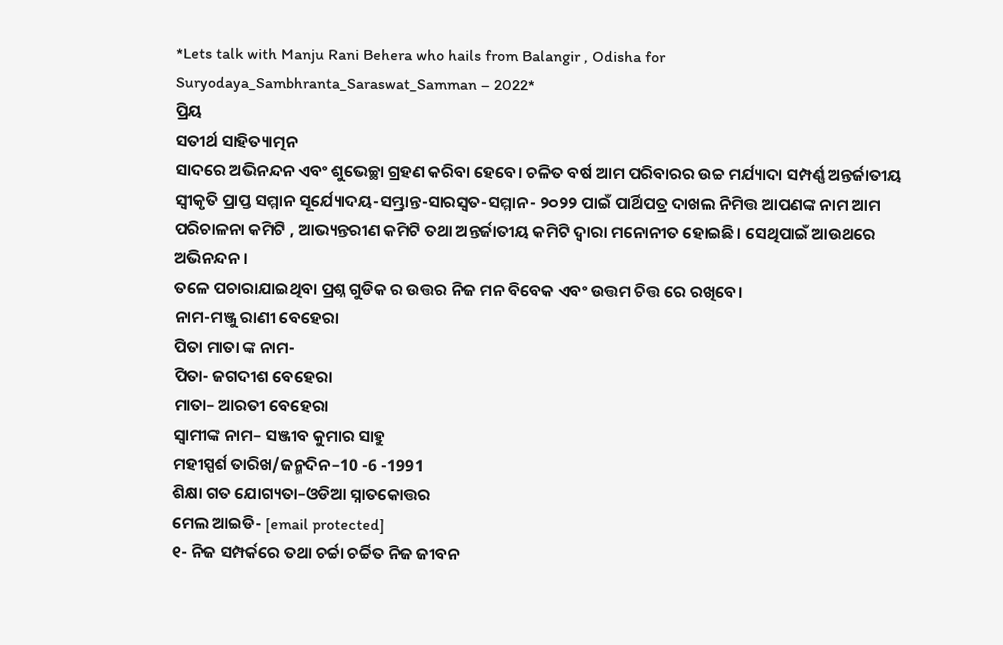*Lets talk with Manju Rani Behera who hails from Balangir , Odisha for Suryodaya_Sambhranta_Saraswat_Samman – 2022*
ପ୍ରିୟ
ସତୀର୍ଥ ସାହିତ୍ୟାତ୍ମନ
ସାଦରେ ଅଭିନନ୍ଦନ ଏବଂ ଶୁଭେଚ୍ଛା ଗ୍ରହଣ କରିବା ହେବେ। ଚଳିତ ବର୍ଷ ଆମ ପରିବାରର ଉଚ୍ଚ ମର୍ଯ୍ୟାଦା ସମ୍ପର୍ଣ୍ଣ ଅନ୍ତର୍ଜାତୀୟ ସ୍ୱୀକୃତି ପ୍ରାପ୍ତ ସମ୍ମାନ ସୂର୍ଯ୍ୟୋଦୟ-ସମ୍ଭ୍ରାନ୍ତ-ସାରସ୍ୱତ-ସମ୍ମାନ- ୨୦୨୨ ପାଇଁ ପାର୍ଥିପତ୍ର ଦାଖଲ ନିମିତ୍ତ ଆପଣଙ୍କ ନାମ ଆମ ପରିଚାଳନା କମିଟି , ଆଭ୍ୟନ୍ତରୀଣ କମିଟି ତଥା ଅନ୍ତର୍ଜାତୀୟ କମିଟି ଦ୍ୱାରା ମନୋନୀତ ହୋଇଛି। ସେଥିପାଇଁ ଆଉଥରେ ଅଭିନନ୍ଦନ।
ତଳେ ପଚାରାଯାଇଥିବା ପ୍ରଶ୍ନ ଗୁଡିକ ର ଉତ୍ତର ନିଜ ମନ ବିବେକ ଏବଂ ଉତ୍ତମ ଚିତ୍ତ ରେ ରଖିବେ।
ନାମ-ମଞ୍ଜୁ ରାଣୀ ବେହେରା
ପିତା ମାତା ଙ୍କ ନାମ-
ପିତା- ଜଗଦୀଶ ବେହେରା
ମାତା– ଆରତୀ ବେହେରା
ସ୍ୱାମୀଙ୍କ ନାମ– ସଞ୍ଜୀବ କୁମାର ସାହୁ
ମହୀସ୍ପର୍ଶ ତାରିଖ/ଜନ୍ମଦିନ–10 -6 -1991
ଶିକ୍ଷା ଗତ ଯୋଗ୍ୟତା–ଓଡିଆ ସ୍ନାତକୋତ୍ତର
ମେଲ ଆଇଡି- [email protected]
୧- ନିଜ ସମ୍ପର୍କରେ ତଥା ଚର୍ଚ୍ଚା ଚର୍ଚ୍ଚିତ ନିଜ ଜୀବନ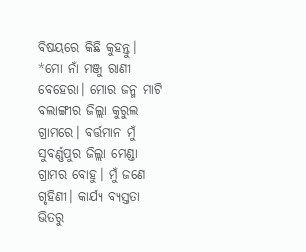ବିଷୟରେ କିଛି କୁହନ୍ତୁ।
*ମୋ ନାଁ ମଞ୍ଜୁ ରାଣୀ ବେହେରା। ମୋର ଜନ୍ମ ମାଟି ବଲାଙ୍ଗୀର ଜିଲ୍ଲା କୁରୁଲ ଗ୍ରାମରେ। ବର୍ତ୍ତମାନ ମୁଁ ସୁବର୍ଣ୍ଣପୁର ଜିଲ୍ଲା ମେଣ୍ଡା ଗ୍ରାମର ବୋହୁ। ମୁଁ ଜଣେ ଗୃହିଣୀ। କାର୍ଯ୍ୟ ବ୍ୟସ୍ତତା ଭିତରୁ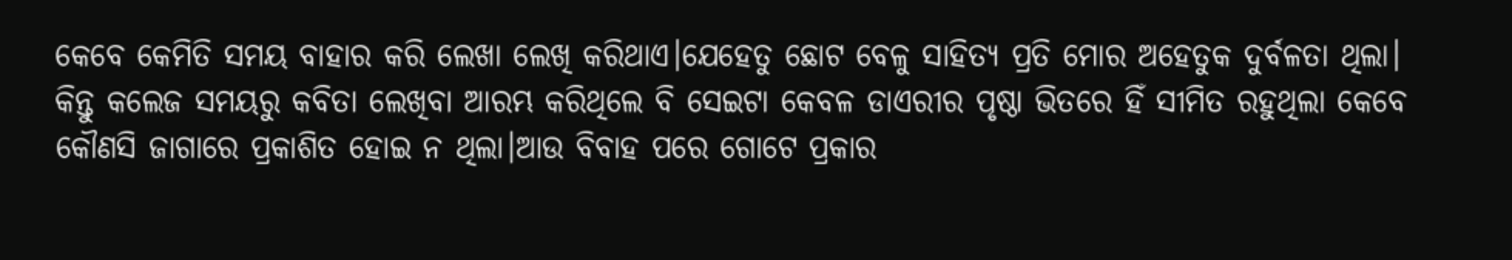କେବେ କେମିତି ସମୟ ବାହାର କରି ଲେଖା ଲେଖି କରିଥାଏ।ଯେହେତୁ ଛୋଟ ବେଳୁ ସାହିତ୍ୟ ପ୍ରତି ମୋର ଅହେତୁକ ଦୁର୍ବଳତା ଥିଲା। କିନ୍ତୁ କଲେଜ ସମୟରୁ କବିତା ଲେଖିବା ଆରମ୍ଭ କରିଥିଲେ ବି ସେଇଟା କେବଳ ଡାଏରୀର ପୃଷ୍ଠା ଭିତରେ ହିଁ ସୀମିତ ରହୁଥିଲା କେବେ କୌଣସି ଜାଗାରେ ପ୍ରକାଶିତ ହୋଇ ନ ଥିଲା।ଆଉ ବିବାହ ପରେ ଗୋଟେ ପ୍ରକାର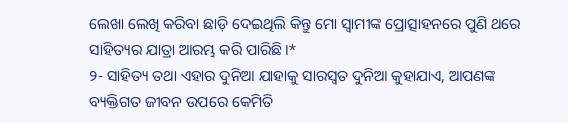ଲେଖା ଲେଖି କରିବା ଛାଡ଼ି ଦେଇଥିଲି କିନ୍ତୁ ମୋ ସ୍ବାମୀଙ୍କ ପ୍ରୋତ୍ସାହନରେ ପୁଣି ଥରେ ସାହିତ୍ୟର ଯାତ୍ରା ଆରମ୍ଭ କରି ପାରିଛି।*
୨- ସାହିତ୍ୟ ତଥା ଏହାର ଦୁନିଆ ଯାହାକୁ ସାରସ୍ୱତ ଦୁନିଆ କୁହାଯାଏ, ଆପଣଙ୍କ ବ୍ୟକ୍ତିଗତ ଜୀବନ ଉପରେ କେମିତି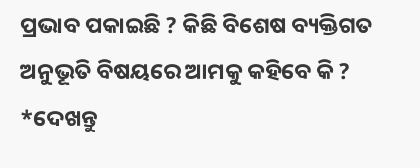ପ୍ରଭାବ ପକାଇଛି ? କିଛି ବିଶେଷ ବ୍ୟକ୍ତିଗତ ଅନୁଭୂତି ବିଷୟରେ ଆମକୁ କହିବେ କି ?
*ଦେଖନ୍ତୁ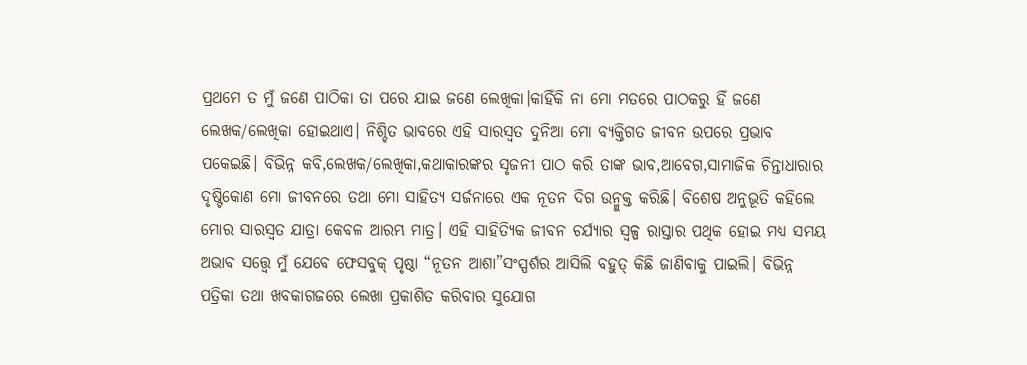ପ୍ରଥମେ ତ ମୁଁ ଜଣେ ପାଠିକା ତା ପରେ ଯାଇ ଜଣେ ଲେଖିକା।କାହିଁକି ନା ମୋ ମତରେ ପାଠକରୁ ହିଁ ଜଣେ ଲେଖକ/ଲେଖିକା ହୋଇଥାଏ। ନିଶ୍ଚିତ ଭାବରେ ଏହି ସାରସ୍ଵତ ଦୁନିଆ ମୋ ବ୍ୟକ୍ତିଗତ ଜୀବନ ଉପରେ ପ୍ରଭାବ ପକେଇଛି। ବିଭିନ୍ନ କବି,ଲେଖକ/ଲେଖିକା,କଥାକାରଙ୍କର ସୃଜନୀ ପାଠ କରି ତାଙ୍କ ଭାବ,ଆବେଗ,ସାମାଜିକ ଚିନ୍ତାଧାରାର ଦୃଷ୍ଟିକୋଣ ମୋ ଜୀବନରେ ତଥା ମୋ ସାହିତ୍ୟ ସର୍ଜନାରେ ଏକ ନୂତନ ଦିଗ ଉନ୍ମୁକ୍ତ କରିଛି। ବିଶେଷ ଅନୁଭୂତି କହିଲେ ମୋର ସାରସ୍ଵତ ଯାତ୍ରା କେବଳ ଆରମ୍ଭ ମାତ୍ର। ଏହି ସାହିତ୍ୟିକ ଜୀବନ ଚର୍ଯ୍ୟାର ସ୍ୱଳ୍ପ ରାସ୍ତାର ପଥିକ ହୋଇ ମଧ୍ଯ ସମୟ ଅଭାବ ସତ୍ତ୍ୱେ ମୁଁ ଯେବେ ଫେସବୁକ୍ ପୃଷ୍ଠା “ନୂତନ ଆଶା”ସଂସ୍ପର୍ଶର ଆସିଲି ବହୁତ୍ କିଛି ଜାଣିବାକୁ ପାଇଲି। ବିଭିନ୍ନ ପତ୍ରିକା ତଥା ଖବକାଗଜରେ ଲେଖା ପ୍ରକାଶିତ କରିବାର ସୁଯୋଗ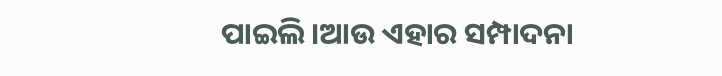ପାଇଲି।ଆଉ ଏହାର ସମ୍ପାଦନା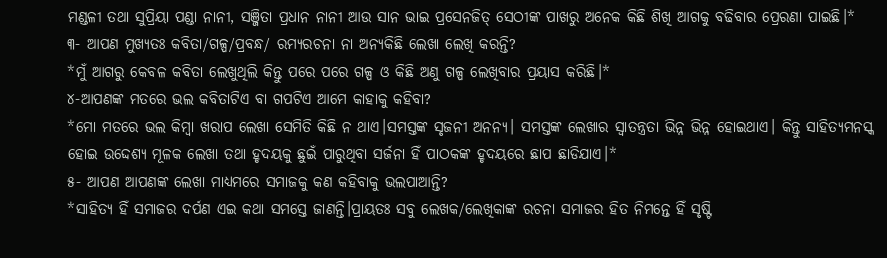ମଣ୍ଡଳୀ ତଥା ସୁପ୍ରିୟା ପଣ୍ଡା ନାନୀ, ସଞ୍ଜିତା ପ୍ରଧାନ ନାନୀ ଆଉ ସାନ ଭାଇ ପ୍ରସେନଜିତ୍ ସେଠୀଙ୍କ ପାଖରୁ ଅନେକ କିଛି ଶିଖି ଆଗକୁ ବଢିବାର ପ୍ରେରଣା ପାଇଛି।*
୩- ଆପଣ ମୁଖ୍ୟତଃ କବିତା/ଗଳ୍ପ/ପ୍ରବନ୍ଧ/ ରମ୍ୟରଚନା ନା ଅନ୍ୟକିଛି ଲେଖା ଲେଖି କରନ୍ତି?
*ମୁଁ ଆଗରୁ କେବଳ କବିତା ଲେଖୁଥିଲି କିନ୍ତୁ ପରେ ପରେ ଗଳ୍ପ ଓ କିଛି ଅଣୁ ଗଳ୍ପ ଲେଖିବାର ପ୍ରୟାସ କରିଛି।*
୪-ଆପଣଙ୍କ ମତରେ ଭଲ କବିତାଟିଏ ବା ଗପଟିଏ ଆମେ କାହାକୁ କହିବା?
*ମୋ ମତରେ ଭଲ କିମ୍ବା ଖରାପ ଲେଖା ସେମିତି କିଛି ନ ଥାଏ।ସମସ୍ତଙ୍କ ସୃଜନୀ ଅନନ୍ୟ। ସମସ୍ତଙ୍କ ଲେଖାର ସ୍ୱାତନ୍ତ୍ରତା ଭିନ୍ନ ଭିନ୍ନ ହୋଇଥାଏ। କିନ୍ତୁ ସାହିତ୍ୟମନସ୍କ ହୋଇ ଉଦ୍ଦେଶ୍ୟ ମୂଳକ ଲେଖା ତଥା ହୃଦୟକୁ ଛୁଇଁ ପାରୁଥିବା ସର୍ଜନା ହିଁ ପାଠକଙ୍କ ହୃଦୟରେ ଛାପ ଛାଡିଯାଏ।*
୫- ଆପଣ ଆପଣଙ୍କ ଲେଖା ମାଧ୍ୟମରେ ସମାଜକୁ କଣ କହିବାକୁ ଭଲପାଆନ୍ତି?
*ସାହିତ୍ୟ ହିଁ ସମାଜର ଦର୍ପଣ ଏଇ କଥା ସମସ୍ତେ ଜାଣନ୍ତି।ପ୍ରାୟତଃ ସବୁ ଲେଖକ/ଲେଖିକାଙ୍କ ରଚନା ସମାଜର ହିତ ନିମନ୍ତେ ହିଁ ସୃଷ୍ଟି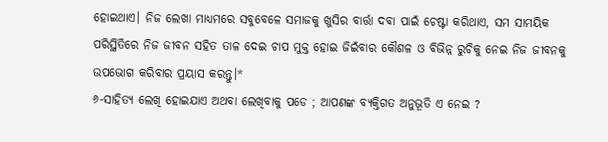ହୋଇଥାଏ। ନିଜ ଲେଖା ମାଧ୍ୟମରେ ସବୁବେଳେ ସମାଜକୁ ଖୁସିର ବାର୍ତ୍ତା ଦବା ପାଇଁ ଚେଷ୍ଟା କରିଥାଏ, ସମ ସାମୟିକ ପରିସ୍ଥିତିରେ ନିଜ ଜୀବନ ସହିତ ତାଳ ଦେଇ ଚାପ ମୁକ୍ତ ହୋଇ ଜିଇଁବାର କୌଶଳ ଓ ବିଭିନ୍ନ ରୁଚିକୁ ନେଇ ନିଜ ଜୀବନକୁ ଉପଭୋଗ କରିବାର ପ୍ରୟାସ କରନ୍ତୁ।*
୬-ସାହିତ୍ୟ ଲେଖି ହୋଇଯାଏ ଅଥବା ଲେଖିବାକୁ ପଡେ ; ଆପଣଙ୍କ ବ୍ୟକ୍ତିଗତ ଅନୁଭୂତି ଏ ନେଇ ?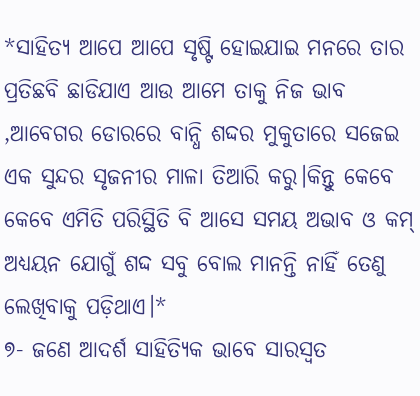*ସାହିତ୍ୟ ଆପେ ଆପେ ସୃଷ୍ଟି ହୋଇଯାଇ ମନରେ ତାର ପ୍ରତିଛବି ଛାଡିଯାଏ ଆଉ ଆମେ ତାକୁ ନିଜ ଭାବ ,ଆବେଗର ଡୋରରେ ବାନ୍ଧି ଶଦ୍ଦର ମୁକୁତାରେ ସଜେଇ ଏକ ସୁନ୍ଦର ସୃଜନୀର ମାଳା ତିଆରି କରୁ।କିନ୍ତୁ କେବେ କେବେ ଏମିତି ପରିସ୍ଥିତି ବି ଆସେ ସମୟ ଅଭାବ ଓ କମ୍ ଅଧ୍ୟୟନ ଯୋଗୁଁ ଶଦ୍ଦ ସବୁ ବୋଲ ମାନନ୍ତି ନାହିଁ ତେଣୁ ଲେଖିବାକୁ ପଡ଼ିଥାଏ।*
୭- ଜଣେ ଆଦର୍ଶ ସାହିତ୍ୟିକ ଭାବେ ସାରସ୍ୱତ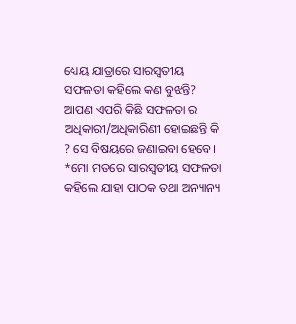ଧ୍ୟେୟ ଯାତ୍ରାରେ ସାରସ୍ବତୀୟ ସଫଳତା କହିଲେ କଣ ବୁଝନ୍ତି? ଆପଣ ଏପରି କିଛି ସଫଳତା ର ଅଧିକାରୀ/ଅଧିକାରିଣୀ ହୋଇଛନ୍ତି କି ? ସେ ବିଷୟରେ ଜଣାଇବା ହେବେ।
*ମୋ ମତରେ ସାରସ୍ଵତୀୟ ସଫଳତା କହିଲେ ଯାହା ପାଠକ ତଥା ଅନ୍ୟାନ୍ୟ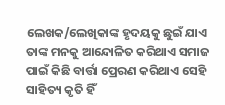ଲେଖକ/ଲେଖିକାଙ୍କ ହୃଦୟକୁ ଛୁଇଁ ଯାଏ ତାଙ୍କ ମନକୁ ଆନ୍ଦୋଳିତ କରିଥାଏ ସମାଜ ପାଇଁ କିଛି ବାର୍ତ୍ତା ପ୍ରେରଣ କରିଥାଏ ସେହି ସାହିତ୍ୟ କୃତି ହିଁ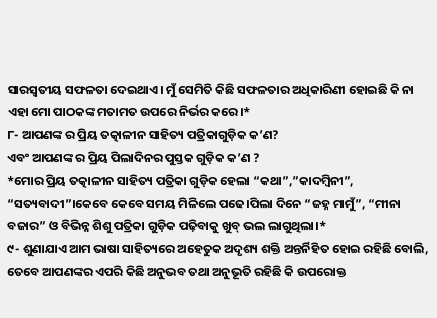ସାରସ୍ଵତୀୟ ସଫଳତା ଦେଇଥାଏ। ମୁଁ ସେମିତି କିଛି ସଫଳତାର ଅଧିକାରିଣୀ ହୋଇଛି କି ନା ଏହା ମୋ ପାଠକଙ୍କ ମତାମତ ଉପରେ ନିର୍ଭର କରେ।*
୮- ଆପଣଙ୍କ ର ପ୍ରିୟ ତତ୍କାଳୀନ ସାହିତ୍ୟ ପତ୍ରିକାଗୁଡ଼ିକ କ’ଣ?
ଏବଂ ଆପଣଙ୍କ ର ପ୍ରିୟ ପିଲାଦିନର ପୁସ୍ତକ ଗୁଡ଼ିକ କ’ଣ ?
*ମୋର ପ୍ରିୟ ତତ୍କାଳୀନ ସାହିତ୍ୟ ପତ୍ରିକା ଗୁଡ଼ିକ ହେଲା “କଥା”,”କାଦମ୍ବିନୀ”, “ସତ୍ୟବାଦୀ”।କେବେ କେବେ ସମୟ ମିଳିଲେ ପଢେ।ପିଲା ଦିନେ “ଜହ୍ନ ମାମୁଁ”, “ମୀନା ବଜାର” ଓ ବିଭିନ୍ନ ଶିଶୁ ପତ୍ରିକା ଗୁଡ଼ିକ ପଢ଼ିବାକୁ ଖୁବ୍ ଭଲ ଲାଗୁଥିଲା।*
୯- ଶୁଣାଯାଏ ଆମ ଭାଷା ସାହିତ୍ୟରେ ଅହେତୁକ ଅଦୃଶ୍ୟ ଶକ୍ତି ଅନ୍ତର୍ନିହିତ ହୋଇ ରହିଛି ବୋଲି, ତେବେ ଆପଣଙ୍କର ଏପରି କିଛି ଅନୁଭବ ତଥା ଅନୁଭୂତି ରହିଛି କି ଉପରୋକ୍ତ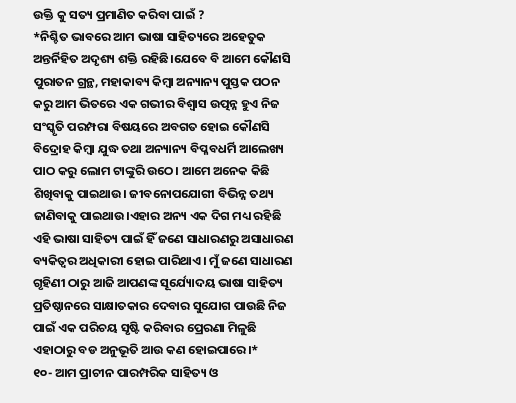ଉକ୍ତି କୁ ସତ୍ୟ ପ୍ରମାଣିତ କରିବା ପାଇଁ ?
*ନିଶ୍ଚିତ ଭାବରେ ଆମ ଭାଷା ସାହିତ୍ୟରେ ଅହେତୁକ ଅନ୍ତର୍ନିହିତ ଅଦୃଶ୍ୟ ଶକ୍ତି ରହିଛି।ଯେବେ ବି ଆମେ କୌଣସି ପୁରାତନ ଗ୍ରନ୍ଥ, ମହାକାବ୍ୟ କିମ୍ବା ଅନ୍ୟାନ୍ୟ ପୁସ୍ତକ ପଠନ କରୁ ଆମ ଭିତରେ ଏକ ଗଭୀର ବିଶ୍ୱାସ ଉତ୍ପନ୍ନ ହୁଏ ନିଜ ସଂସ୍କୃତି ପରମ୍ପରା ବିଷୟରେ ଅବଗତ ହୋଇ କୌଣସି ବିଦ୍ରୋହ କିମ୍ବା ଯୁଦ୍ଧ ତଥା ଅନ୍ୟାନ୍ୟ ବିପ୍ଳବଧର୍ମି ଆଲେଖ୍ୟ ପାଠ କରୁ ଲୋମ ଟାଙ୍କୁରି ଉଠେ। ଆମେ ଅନେକ କିଛି ଶିଖିବାକୁ ପାଇଥାଉ। ଜୀବନୋପଯୋଗୀ ବିଭିନ୍ନ ତଥ୍ୟ ଜାଣିବାକୁ ପାଇଥାଉ।ଏହାର ଅନ୍ୟ ଏକ ଦିଗ ମଧ୍ୟ ରହିଛି ଏହି ଭାଷା ସାହିତ୍ୟ ପାଇଁ ହିଁ ଜଣେ ସାଧାରଣରୁ ଅସାଧାରଣ ବ୍ୟକିତ୍ୱର ଅଧିକାରୀ ହୋଇ ପାରିଥାଏ। ମୁଁ ଜଣେ ସାଧାରଣ ଗୃହିଣୀ ଠାରୁ ଆଜି ଆପଣଙ୍କ ସୂର୍ଯ୍ୟୋଦୟ ଭାଷା ସାହିତ୍ୟ ପ୍ରତିଷ୍ଠାନରେ ସାକ୍ଷାତକାର ଦେବାର ସୁଯୋଗ ପାଉଛି ନିଜ ପାଇଁ ଏକ ପରିଚୟ ସୃଷ୍ଟି କରିବାର ପ୍ରେରଣା ମିଳୁଛି ଏହାଠାରୁ ବଡ ଅନୁଭୂତି ଆଉ କଣ ହୋଇପାରେ।*
୧୦- ଆମ ପ୍ରାଚୀନ ପାରମ୍ପରିକ ସାହିତ୍ୟ ଓ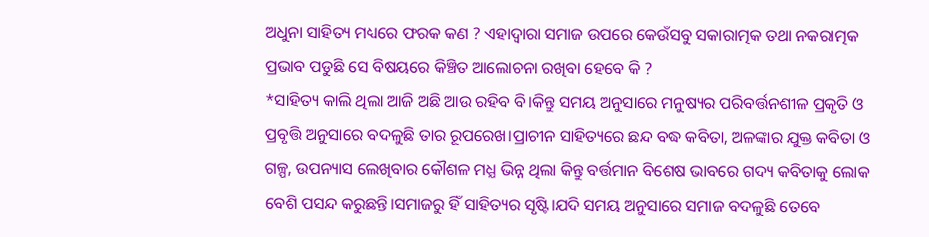ଅଧୁନା ସାହିତ୍ୟ ମଧ୍ୟରେ ଫରକ କଣ ? ଏହାଦ୍ବାରା ସମାଜ ଉପରେ କେଉଁସବୁ ସକାରାତ୍ମକ ତଥା ନକରାତ୍ମକ ପ୍ରଭାବ ପଡୁଛି ସେ ବିଷୟରେ କିଞ୍ଚିତ ଆଲୋଚନା ରଖିବା ହେବେ କି ?
*ସାହିତ୍ୟ କାଲି ଥିଲା ଆଜି ଅଛି ଆଉ ରହିବ ବି।କିନ୍ତୁ ସମୟ ଅନୁସାରେ ମନୁଷ୍ୟର ପରିବର୍ତ୍ତନଶୀଳ ପ୍ରକୃତି ଓ ପ୍ରବୃତ୍ତି ଅନୁସାରେ ବଦଳୁଛି ତାର ରୂପରେଖ।ପ୍ରାଚୀନ ସାହିତ୍ୟରେ ଛନ୍ଦ ବଦ୍ଧ କବିତା, ଅଳଙ୍କାର ଯୁକ୍ତ କବିତା ଓ ଗଳ୍ପ, ଉପନ୍ୟାସ ଲେଖିବାର କୌଶଳ ମଧ୍ଯ ଭିନ୍ନ ଥିଲା କିନ୍ତୁ ବର୍ତ୍ତମାନ ବିଶେଷ ଭାବରେ ଗଦ୍ୟ କବିତାକୁ ଲୋକ ବେଶି ପସନ୍ଦ କରୁଛନ୍ତି।ସମାଜରୁ ହିଁ ସାହିତ୍ୟର ସୃଷ୍ଟି।ଯଦି ସମୟ ଅନୁସାରେ ସମାଜ ବଦଳୁଛି ତେବେ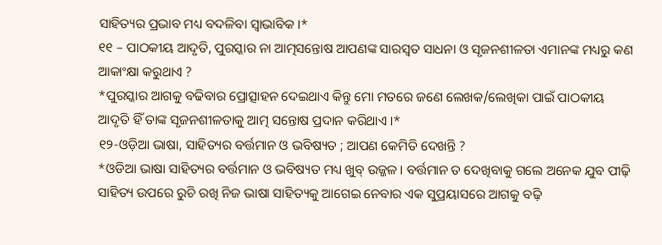ସାହିତ୍ୟର ପ୍ରଭାବ ମଧ୍ୟ ବଦଳିବା ସ୍ଵାଭାବିକ।*
୧୧ – ପାଠକୀୟ ଆଦୃତି, ପୁରସ୍କାର ନା ଆତ୍ମସନ୍ତୋଷ ଆପଣଙ୍କ ସାରସ୍ଵତ ସାଧନା ଓ ସୃଜନଶୀଳତା ଏମାନଙ୍କ ମଧ୍ୟରୁ କଣ ଆକାଂକ୍ଷା କରୁଥାଏ ?
*ପୁରସ୍କାର ଆଗକୁ ବଢିବାର ପ୍ରୋତ୍ସାହନ ଦେଇଥାଏ କିନ୍ତୁ ମୋ ମତରେ ଜଣେ ଲେଖକ/ଲେଖିକା ପାଇଁ ପାଠକୀୟ ଆଦୃତି ହିଁ ତାଙ୍କ ସୃଜନଶୀଳତାକୁ ଆତ୍ମ ସନ୍ତୋଷ ପ୍ରଦାନ କରିଥାଏ।*
୧୨-ଓଡ଼ିଆ ଭାଷା, ସାହିତ୍ୟର ବର୍ତ୍ତମାନ ଓ ଭବିଷ୍ୟତ ; ଆପଣ କେମିତି ଦେଖନ୍ତି ?
*ଓଡିଆ ଭାଷା ସାହିତ୍ୟର ବର୍ତ୍ତମାନ ଓ ଭବିଷ୍ୟତ ମଧ୍ୟ ଖୁବ୍ ଉଜ୍ଜଳ। ବର୍ତ୍ତମାନ ତ ଦେଖିବାକୁ ଗଲେ ଅନେକ ଯୁବ ପୀଢ଼ି ସାହିତ୍ୟ ଉପରେ ରୁଚି ରଖି ନିଜ ଭାଷା ସାହିତ୍ୟକୁ ଆଗେଇ ନେବାର ଏକ ସୁପ୍ରୟାସରେ ଆଗକୁ ବଢ଼ି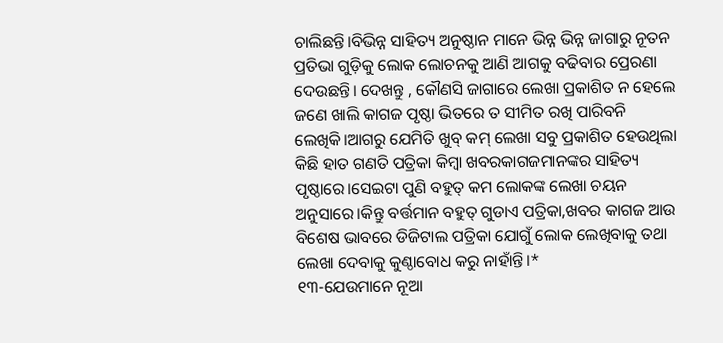ଚାଲିଛନ୍ତି।ବିଭିନ୍ନ ସାହିତ୍ୟ ଅନୁଷ୍ଠାନ ମାନେ ଭିନ୍ନ ଭିନ୍ନ ଜାଗାରୁ ନୂତନ ପ୍ରତିଭା ଗୁଡ଼ିକୁ ଲୋକ ଲୋଚନକୁ ଆଣି ଆଗକୁ ବଢିବାର ପ୍ରେରଣା ଦେଉଛନ୍ତି। ଦେଖନ୍ତୁ , କୌଣସି ଜାଗାରେ ଲେଖା ପ୍ରକାଶିତ ନ ହେଲେ ଜଣେ ଖାଲି କାଗଜ ପୃଷ୍ଠା ଭିତରେ ତ ସୀମିତ ରଖି ପାରିବନି ଲେଖିକି।ଆଗରୁ ଯେମିତି ଖୁବ୍ କମ୍ ଲେଖା ସବୁ ପ୍ରକାଶିତ ହେଉଥିଲା କିଛି ହାତ ଗଣତି ପତ୍ରିକା କିମ୍ବା ଖବରକାଗଜମାନଙ୍କର ସାହିତ୍ୟ ପୃଷ୍ଠାରେ।ସେଇଟା ପୁଣି ବହୁତ୍ କମ ଲୋକଙ୍କ ଲେଖା ଚୟନ ଅନୁସାରେ।କିନ୍ତୁ ବର୍ତ୍ତମାନ ବହୁତ୍ ଗୁଡାଏ ପତ୍ରିକା,ଖବର କାଗଜ ଆଉ ବିଶେଷ ଭାବରେ ଡିଜିଟାଲ ପତ୍ରିକା ଯୋଗୁଁ ଲୋକ ଲେଖିବାକୁ ତଥା ଲେଖା ଦେବାକୁ କୁଣ୍ଠାବୋଧ କରୁ ନାହାଁନ୍ତି।*
୧୩-ଯେଉମାନେ ନୂଆ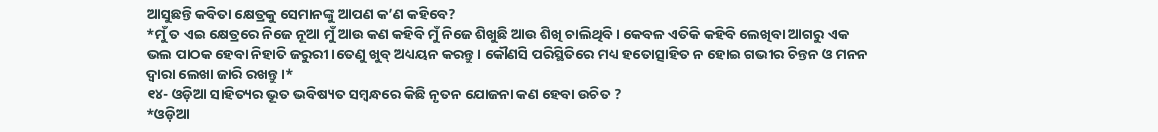ଆସୁଛନ୍ତି କବିତା କ୍ଷେତ୍ରକୁ ସେମାନଙ୍କୁ ଆପଣ କ’ଣ କହିବେ?
*ମୁଁ ତ ଏଇ କ୍ଷେତ୍ରରେ ନିଜେ ନୂଆ ମୁଁ ଆଉ କଣ କହିବି ମୁଁ ନିଜେ ଶିଖୁଛି ଆଉ ଶିଖି ଚାଲିଥିବି। କେବଳ ଏତିକି କହିବି ଲେଖିବା ଆଗରୁ ଏକ ଭଲ ପାଠକ ହେବା ନିହାତି ଜରୁରୀ।ତେଣୁ ଖୁବ୍ ଅଧ୍ୟୟନ କରନ୍ତୁ। କୌଣସି ପରିସ୍ଥିତିରେ ମଧ୍ୟ ହତୋତ୍ସାହିତ ନ ହୋଇ ଗଭୀର ଚିନ୍ତନ ଓ ମନନ ଦ୍ଵାରା ଲେଖା ଜାରି ରଖନ୍ତୁ।*
୧୪- ଓଡ଼ିଆ ସାହିତ୍ୟର ଭୂତ ଭବିଷ୍ୟତ ସମ୍ବନ୍ଧରେ କିଛି ନୃତନ ଯୋଜନା କଣ ହେବା ଉଚିତ ?
*ଓଡ଼ିଆ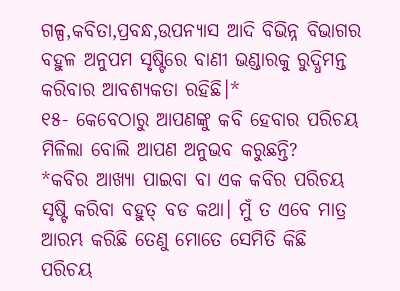ଗଳ୍ପ,କବିତା,ପ୍ରବନ୍ଧ,ଉପନ୍ୟାସ ଆଦି ବିଭିନ୍ନ ବିଭାଗର ବହୁଳ ଅନୁପମ ସୃଷ୍ଟିରେ ବାଣୀ ଭଣ୍ଡାରକୁ ରୁଦ୍ଧିମନ୍ତ କରିବାର ଆବଶ୍ୟକତା ରହିଛି।*
୧୫- କେବେଠାରୁ ଆପଣଙ୍କୁ କବି ହେବାର ପରିଚୟ ମିଳିଲା ବୋଲି ଆପଣ ଅନୁଭବ କରୁଛନ୍ତି?
*କବିର ଆଖ୍ୟା ପାଇବା ବା ଏକ କବିର ପରିଚୟ ସୃଷ୍ଟି କରିବା ବହୁତ୍ ବଡ କଥା। ମୁଁ ତ ଏବେ ମାତ୍ର ଆରମ୍ଭ କରିଛି ତେଣୁ ମୋତେ ସେମିତି କିଛି ପରିଚୟ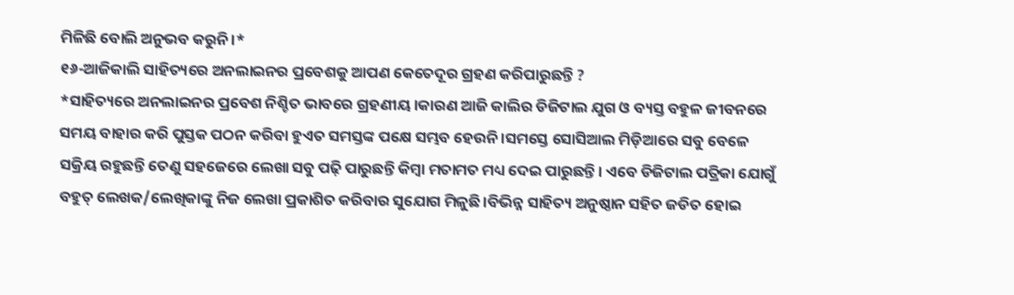ମିଳିଛି ବୋଲି ଅନୁଭବ କରୁନି।*
୧୬-ଆଜିକାଲି ସାହିତ୍ୟରେ ଅନଲାଇନର ପ୍ରବେଶକୁ ଆପଣ କେତେଦୂର ଗ୍ରହଣ କରିପାରୁଛନ୍ତି ?
*ସାହିତ୍ୟରେ ଅନଲାଇନର ପ୍ରବେଶ ନିଶ୍ଚିତ ଭାବରେ ଗ୍ରହଣୀୟ।କାରଣ ଆଜି କାଲିର ଡିଜିଟାଲ ଯୁଗ ଓ ବ୍ୟସ୍ତ ବହୁଳ ଜୀବନରେ ସମୟ ବାହାର କରି ପୁସ୍ତକ ପଠନ କରିବା ହୁଏତ ସମସ୍ତଙ୍କ ପକ୍ଷେ ସମ୍ଭବ ହେଉନି।ସମସ୍ତେ ସୋସିଆଲ ମିଡ଼ିଆରେ ସବୁ ବେଳେ ସକ୍ରିୟ ରହୁଛନ୍ତି ତେଣୁ ସହଜେରେ ଲେଖା ସବୁ ପଢ଼ି ପାରୁଛନ୍ତି କିମ୍ବା ମତାମତ ମଧ୍ୟ ଦେଇ ପାରୁଛନ୍ତି। ଏବେ ଡିଜିଟାଲ ପତ୍ରିକା ଯୋଗୁଁ ବହୁତ୍ ଲେଖକ/ଲେଖିକାଙ୍କୁ ନିଜ ଲେଖା ପ୍ରକାଶିତ କରିବାର ସୁଯୋଗ ମିଳୁଛି।ବିଭିନ୍ନ ସାହିତ୍ୟ ଅନୁଷ୍ଠାନ ସହିତ ଜଡିତ ହୋଇ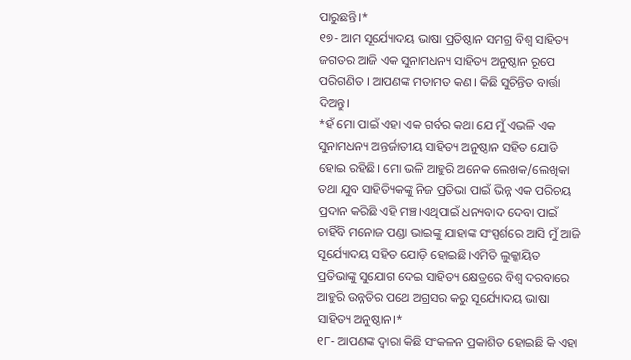ପାରୁଛନ୍ତି।*
୧୭- ଆମ ସୂର୍ଯ୍ୟୋଦୟ ଭାଷା ପ୍ରତିଷ୍ଠାନ ସମଗ୍ର ବିଶ୍ଵ ସାହିତ୍ୟ ଜଗତର ଆଜି ଏକ ସୁନାମଧନ୍ୟ ସାହିତ୍ୟ ଅନୁଷ୍ଠାନ ରୂପେ ପରିଗଣିତ । ଆପଣଙ୍କ ମତାମତ କଣ। କିଛି ସୁଚିନ୍ତିତ ବାର୍ତ୍ତା ଦିଅନ୍ତୁ।
*ହଁ ମୋ ପାଇଁ ଏହା ଏକ ଗର୍ବର କଥା ଯେ ମୁଁ ଏଭଳି ଏକ ସୁନାମଧନ୍ୟ ଅନ୍ତର୍ଜାତୀୟ ସାହିତ୍ୟ ଅନୁଷ୍ଠାନ ସହିତ ଯୋଡି ହୋଇ ରହିଛି। ମୋ ଭଳି ଆହୁରି ଅନେକ ଲେଖକ/ଲେଖିକା ତଥା ଯୁବ ସାହିତ୍ୟିକଙ୍କୁ ନିଜ ପ୍ରତିଭା ପାଇଁ ଭିନ୍ନ ଏକ ପରିଚୟ ପ୍ରଦାନ କରିଛି ଏହି ମଞ୍ଚ।ଏଥିପାଇଁ ଧନ୍ୟବାଦ ଦେବା ପାଇଁ ଚାହିଁବି ମନୋଜ ପଣ୍ଡା ଭାଇଙ୍କୁ ଯାହାଙ୍କ ସଂସ୍ପର୍ଶରେ ଆସି ମୁଁ ଆଜି ସୂର୍ଯ୍ୟୋଦୟ ସହିତ ଯୋଡ଼ି ହୋଇଛି।ଏମିତି ଲୁକ୍କାୟିତ ପ୍ରତିଭାଙ୍କୁ ସୁଯୋଗ ଦେଇ ସାହିତ୍ୟ କ୍ଷେତ୍ରରେ ବିଶ୍ଵ ଦରବାରେ ଆହୁରି ଉନ୍ନତିର ପଥେ ଅଗ୍ରସର କରୁ ସୂର୍ଯ୍ୟୋଦୟ ଭାଷା ସାହିତ୍ୟ ଅନୁଷ୍ଠାନ।*
୧୮- ଆପଣଙ୍କ ଦ୍ଵାରା କିଛି ସଂକଳନ ପ୍ରକାଶିତ ହୋଇଛି କି ଏହା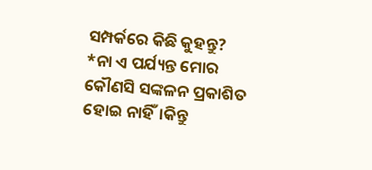ସମ୍ପର୍କରେ କିଛି କୁହନ୍ତୁ?
*ନା ଏ ପର୍ଯ୍ୟନ୍ତ ମୋର କୌଣସି ସଙ୍କଳନ ପ୍ରକାଶିତ ହୋଇ ନାହିଁ।କିନ୍ତୁ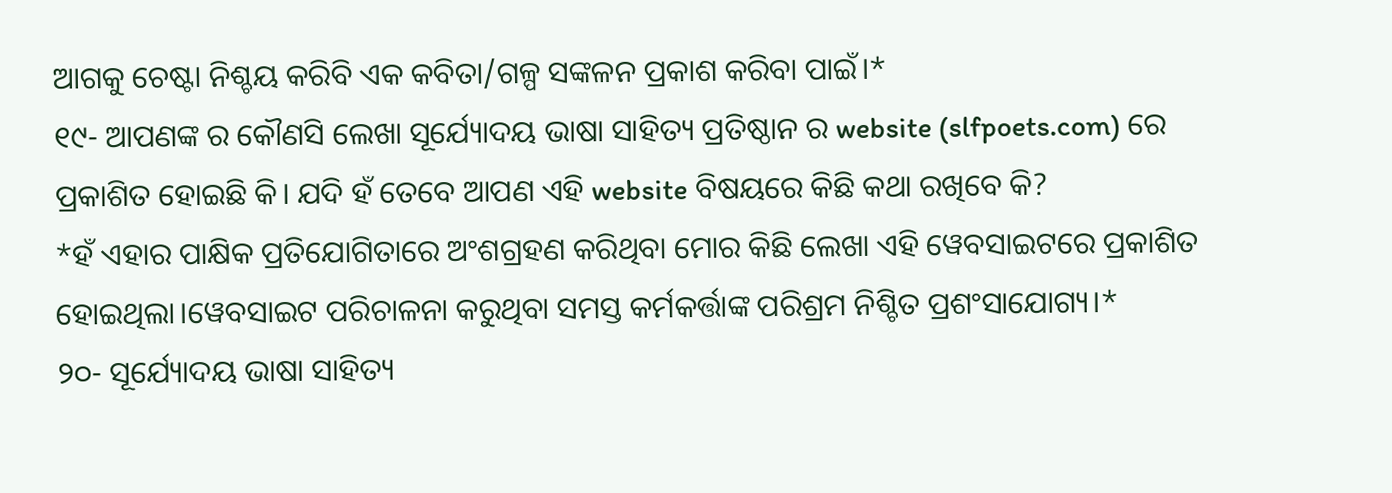ଆଗକୁ ଚେଷ୍ଟା ନିଶ୍ଚୟ କରିବି ଏକ କବିତା/ଗଳ୍ପ ସଙ୍କଳନ ପ୍ରକାଶ କରିବା ପାଇଁ।*
୧୯- ଆପଣଙ୍କ ର କୌଣସି ଲେଖା ସୂର୍ଯ୍ୟୋଦୟ ଭାଷା ସାହିତ୍ୟ ପ୍ରତିଷ୍ଠାନ ର website (slfpoets.com) ରେ ପ୍ରକାଶିତ ହୋଇଛି କି। ଯଦି ହଁ ତେବେ ଆପଣ ଏହି website ବିଷୟରେ କିଛି କଥା ରଖିବେ କି?
*ହଁ ଏହାର ପାକ୍ଷିକ ପ୍ରତିଯୋଗିତାରେ ଅଂଶଗ୍ରହଣ କରିଥିବା ମୋର କିଛି ଲେଖା ଏହି ୱେବସାଇଟରେ ପ୍ରକାଶିତ ହୋଇଥିଲା।ୱେବସାଇଟ ପରିଚାଳନା କରୁଥିବା ସମସ୍ତ କର୍ମକର୍ତ୍ତାଙ୍କ ପରିଶ୍ରମ ନିଶ୍ଚିତ ପ୍ରଶଂସାଯୋଗ୍ୟ।*
୨୦- ସୂର୍ଯ୍ୟୋଦୟ ଭାଷା ସାହିତ୍ୟ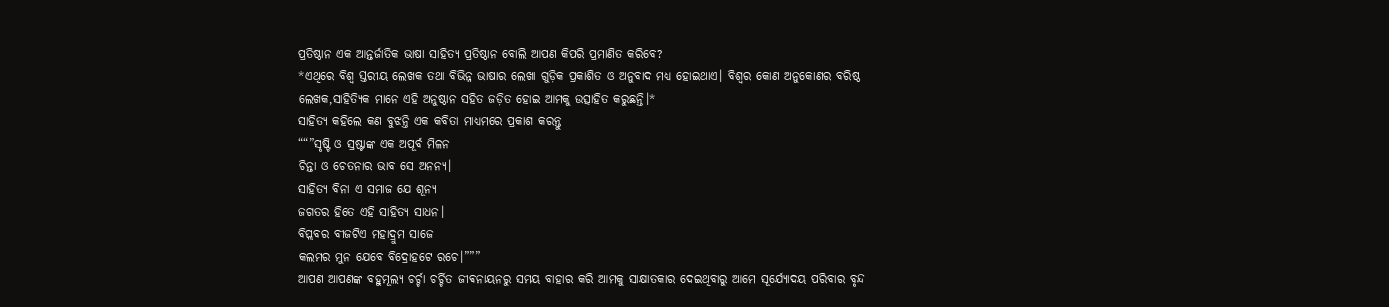ପ୍ରତିଷ୍ଠାନ ଏକ ଆନ୍ତର୍ଜାତିକ ଭାଷା ସାହିତ୍ୟ ପ୍ରତିଷ୍ଠାନ ବୋଲି ଆପଣ କିପରି ପ୍ରମାଣିତ କରିବେ?
*ଏଥିରେ ବିଶ୍ଵ ସ୍ତରୀୟ ଲେଖକ ତଥା ବିଭିନ୍ନ ଭାଷାର ଲେଖା ଗୁଡ଼ିକ ପ୍ରକାଶିତ ଓ ଅନୁବାଦ ମଧ୍ୟ ହୋଇଥାଏ। ବିଶ୍ଵର କୋଣ ଅନୁକୋଣର ବରିଷ୍ଠ ଲେଖକ,ସାହିତ୍ୟିକ ମାନେ ଏହି ଅନୁଷ୍ଠାନ ସହିତ ଜଡ଼ିତ ହୋଇ ଆମକୁ ଉତ୍ସାହିତ କରୁଛନ୍ତି।*
ସାହିତ୍ୟ କହିଲେ କଣ ବୁଝନ୍ତି ଏକ କବିତା ମାଧ୍ୟମରେ ପ୍ରକାଶ କରନ୍ତୁ
““”ସୃଷ୍ଟି ଓ ସ୍ରଷ୍ଟାଙ୍କ ଏକ ଅପୂର୍ବ ମିଳନ
ଚିନ୍ତା ଓ ଚେତନାର ଭାବ ସେ ଅନନ୍ୟ।
ସାହିତ୍ୟ ବିନା ଏ ସମାଜ ଯେ ଶୂନ୍ୟ
ଜଗତର ହିତେ ଏହି ସାହିତ୍ୟ ସାଧନ।
ବିପ୍ଲବର ବୀଜଟିଏ ମହାଦ୍ରୁମ ସାଜେ
କଲମର ମୁନ ଯେବେ ବିଦ୍ରୋହଟେ ରଚେ।”””
ଆପଣ ଆପଣଙ୍କ ବହୁମୂଲ୍ୟ ଚର୍ଚ୍ଚା ଚର୍ଚ୍ଚିତ ଜୀଵନାୟନରୁ ସମୟ ବାହାର କରି ଆମକୁ ସାକ୍ଷାତକାର ଦେଇଥିବାରୁ ଆମେ ସୂର୍ଯ୍ୟୋଦୟ ପରିବାର ବୃନ୍ଦ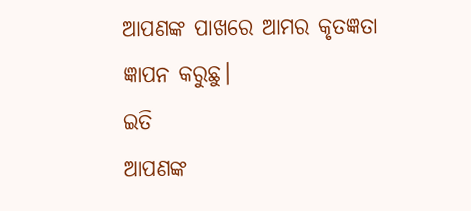ଆପଣଙ୍କ ପାଖରେ ଆମର କୃତଜ୍ଞତା ଜ୍ଞାପନ କରୁଛୁ।
ଇତି
ଆପଣଙ୍କ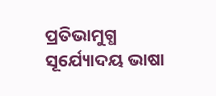ପ୍ରତିଭାମୁଗ୍ଧ
ସୂର୍ଯ୍ୟୋଦୟ ଭାଷା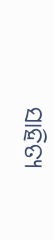ସାହିତ୍ୟ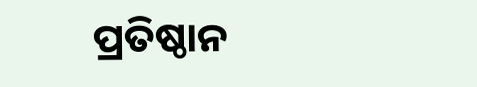ପ୍ରତିଷ୍ଠାନ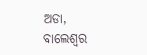ଅଡା, ବାଲେଶ୍ଵର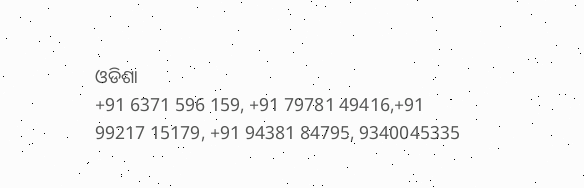ଓଡିଶା
+91 6371 596 159, +91 79781 49416,+91 99217 15179, +91 94381 84795, 9340045335